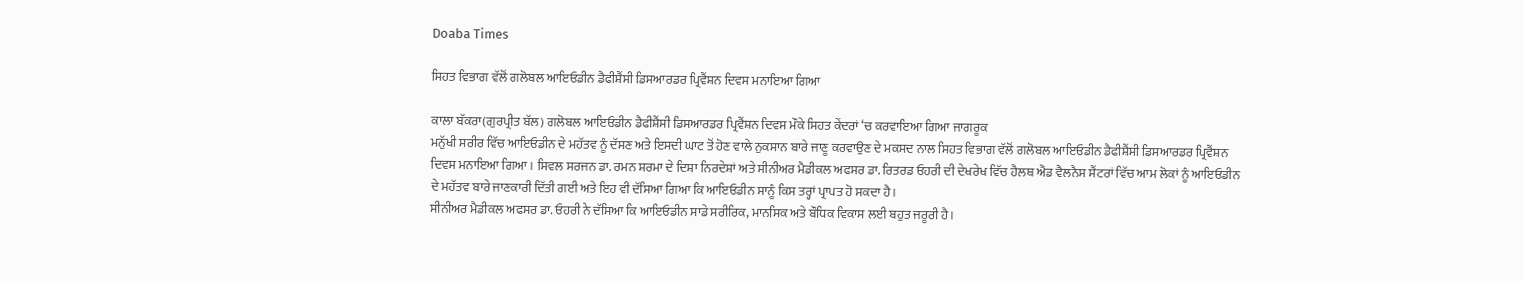Doaba Times

ਸਿਹਤ ਵਿਭਾਗ ਵੱਲੋਂ ਗਲੋਬਲ ਆਇਓਡੀਨ ਡੈਫੀਸ਼ੈਂਸੀ ਡਿਸਆਰਡਰ ਪ੍ਰਿਵੈਂਸ਼ਨ ਦਿਵਸ ਮਨਾਇਆ ਗਿਆ

ਕਾਲਾ ਬੱਕਰਾ(ਗੁਰਪ੍ਰੀਤ ਬੱਲ) ਗਲੋਬਲ ਆਇਓਡੀਨ ਡੈਫੀਸ਼ੈਂਸੀ ਡਿਸਆਰਡਰ ਪ੍ਰਿਵੈਂਸ਼ਨ ਦਿਵਸ ਮੌਕੇ ਸਿਹਤ ਕੇਂਦਰਾਂ ‘ਚ ਕਰਵਾਇਆ ਗਿਆ ਜਾਗਰੂਕ
ਮਨੁੱਖੀ ਸਰੀਰ ਵਿੱਚ ਆਇਓਡੀਨ ਦੇ ਮਹੱਤਵ ਨੂੰ ਦੱਸਣ ਅਤੇ ਇਸਦੀ ਘਾਟ ਤੋਂ ਹੋਣ ਵਾਲੇ ਨੁਕਸਾਨ ਬਾਰੇ ਜਾਣੂ ਕਰਵਾਉਣ ਦੇ ਮਕਸਦ ਨਾਲ ਸਿਹਤ ਵਿਭਾਗ ਵੱਲੋਂ ਗਲੋਬਲ ਆਇਓਡੀਨ ਡੈਫੀਸ਼ੈਂਸੀ ਡਿਸਆਰਡਰ ਪ੍ਰਿਵੈਂਸ਼ਨ ਦਿਵਸ ਮਨਾਇਆ ਗਿਆ। ਸਿਵਲ ਸਰਜਨ ਡਾ. ਰਮਨ ਸ਼ਰਮਾ ਦੇ ਦਿਸ਼ਾ ਨਿਰਦੇਸ਼ਾਂ ਅਤੇ ਸੀਨੀਅਰ ਮੈਡੀਕਲ ਅਫਸਰ ਡਾ. ਰਿਤਰਡ ਓਹਰੀ ਦੀ ਦੇਖਰੇਖ ਵਿੱਚ ਹੈਲਥ ਐਂਡ ਵੈਲਨੈਸ ਸੈਂਟਰਾਂ ਵਿੱਚ ਆਮ ਲੋਕਾਂ ਨੂੰ ਆਇਓਡੀਨ ਦੇ ਮਹੱਤਵ ਬਾਰੇ ਜਾਣਕਾਰੀ ਦਿੱਤੀ ਗਈ ਅਤੇ ਇਹ ਵੀ ਦੱਸਿਆ ਗਿਆ ਕਿ ਆਇਓਡੀਨ ਸਾਨੂੰ ਕਿਸ ਤਰ੍ਹਾਂ ਪ੍ਰਾਪਤ ਹੋ ਸਕਦਾ ਹੈ।
ਸੀਨੀਅਰ ਮੈਡੀਕਲ ਅਫਸਰ ਡਾ. ਓਹਰੀ ਨੇ ਦੱਸਿਆ ਕਿ ਆਇਓਡੀਨ ਸਾਡੇ ਸਰੀਰਿਕ, ਮਾਨਸਿਕ ਅਤੇ ਬੌਧਿਕ ਵਿਕਾਸ ਲਈ ਬਹੁਤ ਜਰੂਰੀ ਹੈ।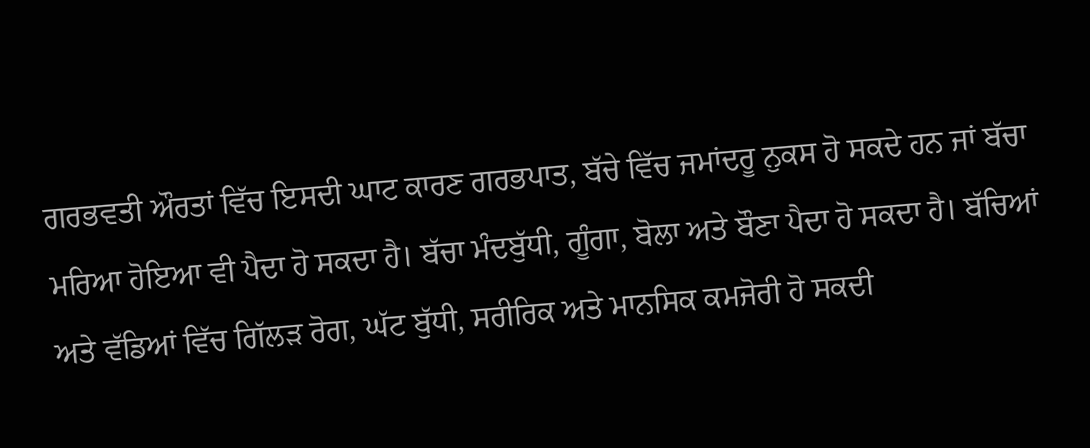ਗਰਭਵਤੀ ਔਰਤਾਂ ਵਿੱਚ ਇਸਦੀ ਘਾਟ ਕਾਰਣ ਗਰਭਪਾਤ, ਬੱਚੇ ਵਿੱਚ ਜਮਾਂਦਰੂ ਨੁਕਸ ਹੋ ਸਕਦੇ ਹਨ ਜਾਂ ਬੱਚਾ ਮਰਿਆ ਹੋਇਆ ਵੀ ਪੈਦਾ ਹੋ ਸਕਦਾ ਹੈ। ਬੱਚਾ ਮੰਦਬੁੱਧੀ, ਗੂੰਗਾ, ਬੋਲਾ ਅਤੇ ਬੌਣਾ ਪੈਦਾ ਹੋ ਸਕਦਾ ਹੈ। ਬੱਚਿਆਂ ਅਤੇ ਵੱਡਿਆਂ ਵਿੱਚ ਗਿੱਲੜ ਰੋਗ, ਘੱਟ ਬੁੱਧੀ, ਸਰੀਰਿਕ ਅਤੇ ਮਾਨਸਿਕ ਕਮਜੋਰੀ ਹੋ ਸਕਦੀ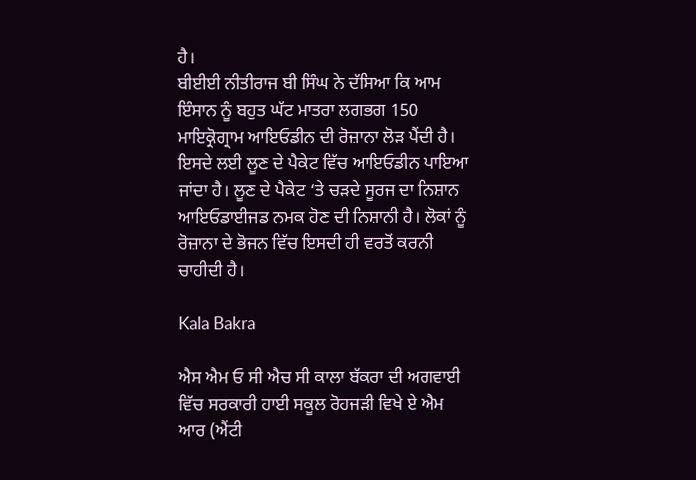ਹੈ।
ਬੀਈਈ ਨੀਤੀਰਾਜ ਬੀ ਸਿੰਘ ਨੇ ਦੱਸਿਆ ਕਿ ਆਮ ਇੰਸਾਨ ਨੂੰ ਬਹੁਤ ਘੱਟ ਮਾਤਰਾ ਲਗਭਗ 150 ਮਾਇਕ੍ਰੋਗ੍ਰਾਮ ਆਇਓਡੀਨ ਦੀ ਰੋਜ਼ਾਨਾ ਲੋੜ ਪੈਂਦੀ ਹੈ। ਇਸਦੇ ਲਈ ਲੂਣ ਦੇ ਪੈਕੇਟ ਵਿੱਚ ਆਇਓਡੀਨ ਪਾਇਆ ਜਾਂਦਾ ਹੈ। ਲੂਣ ਦੇ ਪੈਕੇਟ ‘ਤੇ ਚੜਦੇ ਸੂਰਜ ਦਾ ਨਿਸ਼ਾਨ ਆਇਓਡਾਈਜਡ ਨਮਕ ਹੋਣ ਦੀ ਨਿਸ਼ਾਨੀ ਹੈ। ਲੋਕਾਂ ਨੂੰ ਰੋਜ਼ਾਨਾ ਦੇ ਭੋਜਨ ਵਿੱਚ ਇਸਦੀ ਹੀ ਵਰਤੋਂ ਕਰਨੀ ਚਾਹੀਦੀ ਹੈ।

Kala Bakra

ਐਸ ਐਮ ਓ ਸੀ ਐਚ ਸੀ ਕਾਲਾ ਬੱਕਰਾ ਦੀ ਅਗਵਾਈ ਵਿੱਚ ਸਰਕਾਰੀ ਹਾਈ ਸਕੂਲ ਰੋਹਜੜੀ ਵਿਖੇ ਏ ਐਮ ਆਰ (ਐਂਟੀ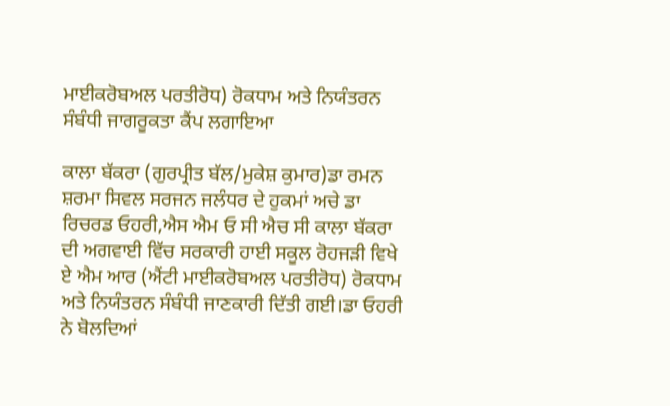ਮਾਈਕਰੋਬਅਲ ਪਰਤੀਰੋਧ) ਰੋਕਧਾਮ ਅਤੇ ਨਿਯੰਤਰਨ ਸੰਬੰਧੀ ਜਾਗਰੂਕਤਾ ਕੈਂਪ ਲਗਾਇਆ

ਕਾਲਾ ਬੱਕਰਾ (ਗੁਰਪ੍ਰੀਤ ਬੱਲ/ਮੁਕੇਸ਼ ਕੁਮਾਰ)ਡਾ ਰਮਨ ਸ਼ਰਮਾ ਸਿਵਲ ਸਰਜਨ ਜਲੰਧਰ ਦੇ ਹੁਕਮਾਂ ਅਚੇ ਡਾ ਰਿਚਰਡ ਓਹਰੀ,ਐਸ ਐਮ ਓ ਸੀ ਐਚ ਸੀ ਕਾਲਾ ਬੱਕਰਾ ਦੀ ਅਗਵਾਈ ਵਿੱਚ ਸਰਕਾਰੀ ਹਾਈ ਸਕੂਲ ਰੋਹਜੜੀ ਵਿਖੇ ਏ ਐਮ ਆਰ (ਐਂਟੀ ਮਾਈਕਰੋਬਅਲ ਪਰਤੀਰੋਧ) ਰੋਕਧਾਮ ਅਤੇ ਨਿਯੰਤਰਨ ਸੰਬੰਧੀ ਜਾਣਕਾਰੀ ਦਿੱਤੀ ਗਈ।ਡਾ ਓਹਰੀ ਨੇ ਬੋਲਦਿਆਂ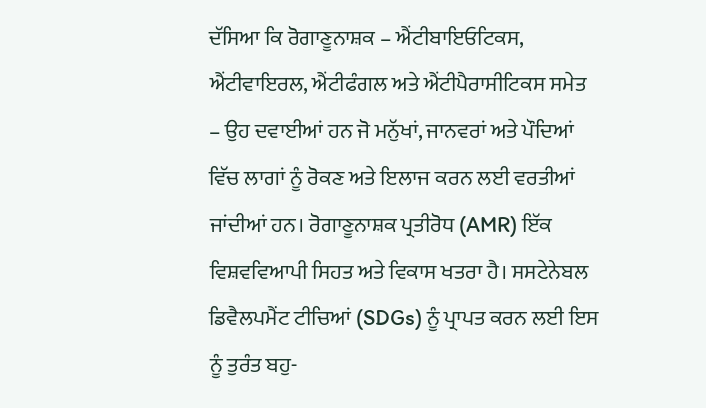ਦੱਸਿਆ ਕਿ ਰੋਗਾਣੂਨਾਸ਼ਕ – ਐਂਟੀਬਾਇਓਟਿਕਸ, ਐਂਟੀਵਾਇਰਲ, ਐਂਟੀਫੰਗਲ ਅਤੇ ਐਂਟੀਪੈਰਾਸੀਟਿਕਸ ਸਮੇਤ – ਉਹ ਦਵਾਈਆਂ ਹਨ ਜੋ ਮਨੁੱਖਾਂ, ਜਾਨਵਰਾਂ ਅਤੇ ਪੌਦਿਆਂ ਵਿੱਚ ਲਾਗਾਂ ਨੂੰ ਰੋਕਣ ਅਤੇ ਇਲਾਜ ਕਰਨ ਲਈ ਵਰਤੀਆਂ ਜਾਂਦੀਆਂ ਹਨ। ਰੋਗਾਣੂਨਾਸ਼ਕ ਪ੍ਰਤੀਰੋਧ (AMR) ਇੱਕ ਵਿਸ਼ਵਵਿਆਪੀ ਸਿਹਤ ਅਤੇ ਵਿਕਾਸ ਖਤਰਾ ਹੈ। ਸਸਟੇਨੇਬਲ ਡਿਵੈਲਪਮੈਂਟ ਟੀਚਿਆਂ (SDGs) ਨੂੰ ਪ੍ਰਾਪਤ ਕਰਨ ਲਈ ਇਸ ਨੂੰ ਤੁਰੰਤ ਬਹੁ-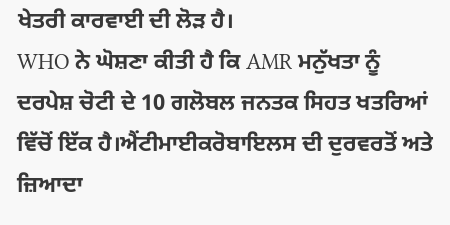ਖੇਤਰੀ ਕਾਰਵਾਈ ਦੀ ਲੋੜ ਹੈ।
WHO ਨੇ ਘੋਸ਼ਣਾ ਕੀਤੀ ਹੈ ਕਿ AMR ਮਨੁੱਖਤਾ ਨੂੰ ਦਰਪੇਸ਼ ਚੋਟੀ ਦੇ 10 ਗਲੋਬਲ ਜਨਤਕ ਸਿਹਤ ਖਤਰਿਆਂ ਵਿੱਚੋਂ ਇੱਕ ਹੈ।ਐਂਟੀਮਾਈਕਰੋਬਾਇਲਸ ਦੀ ਦੁਰਵਰਤੋਂ ਅਤੇ ਜ਼ਿਆਦਾ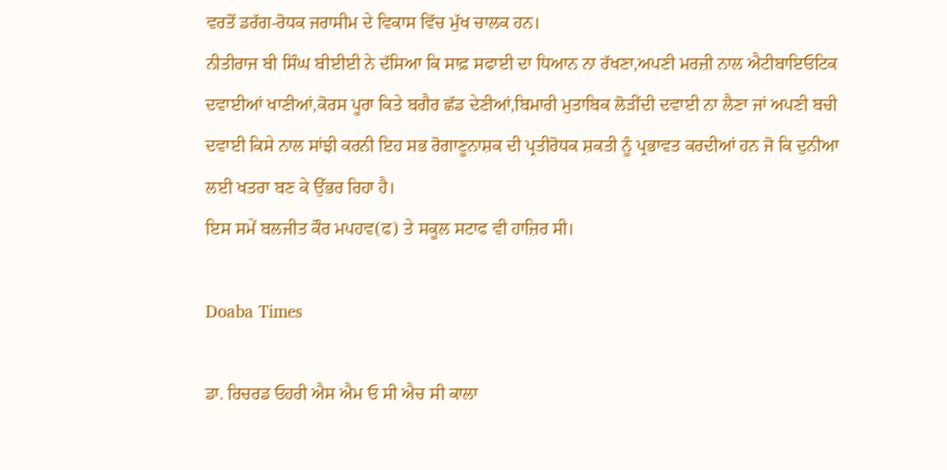ਵਰਤੋਂ ਡਰੱਗ-ਰੋਧਕ ਜਰਾਸੀਮ ਦੇ ਵਿਕਾਸ ਵਿੱਚ ਮੁੱਖ ਚਾਲਕ ਹਨ।
ਨੀਤੀਰਾਜ ਬੀ ਸਿੰਘ ਬੀਈਈ ਨੇ ਦੱਸਿਆ ਕਿ ਸਾਫ਼ ਸਫਾਈ ਦਾ ਧਿਆਨ ਨਾ ਰੱਖਣਾ,ਅਪਣੀ ਮਰਜ਼ੀ ਨਾਲ ਐਟੀਬਾਇਓਟਿਕ ਦਵਾਈਆਂ ਖਾਣੀਆਂ,ਕੋਰਸ ਪੂਰਾ ਕਿਤੇ ਬਗੈਰ ਛੱਡ ਦੇਣੀਆਂ,ਬਿਮਾਰੀ ਮੁਤਾਬਿਕ ਲੋੜੀਂਦੀ ਦਵਾਈ ਨਾ ਲੈਣਾ ਜਾਂ ਅਪਣੀ ਬਚੀ ਦਵਾਈ ਕਿਸੇ ਨਾਲ ਸਾਂਝੀ ਕਰਨੀ ਇਹ ਸਭ ਰੋਗਾਣੂਨਾਸ਼ਕ ਦੀ ਪ੍ਰਤੀਰੋਧਕ ਸ਼ਕਤੀ ਨੂੰ ਪ੍ਰਭਾਵਤ ਕਰਦੀਆਂ ਹਨ ਜੋ ਕਿ ਦੁਨੀਆ ਲਈ ਖਤਰਾ ਬਣ ਕੇ ਉੱਭਰ ਰਿਹਾ ਹੈ।
ਇਸ ਸਮੇਂ ਬਲਜੀਤ ਕੌਰ ਮਪਹਵ(ਫ) ਤੇ ਸਕੂਲ ਸਟਾਫ ਵੀ ਹਾਜ਼ਿਰ ਸੀ।

Doaba Times

ਡਾ. ਰਿਚਰਡ ਓਹਰੀ ਐਸ ਐਮ ਓ ਸੀ ਐਚ ਸੀ ਕਾਲਾ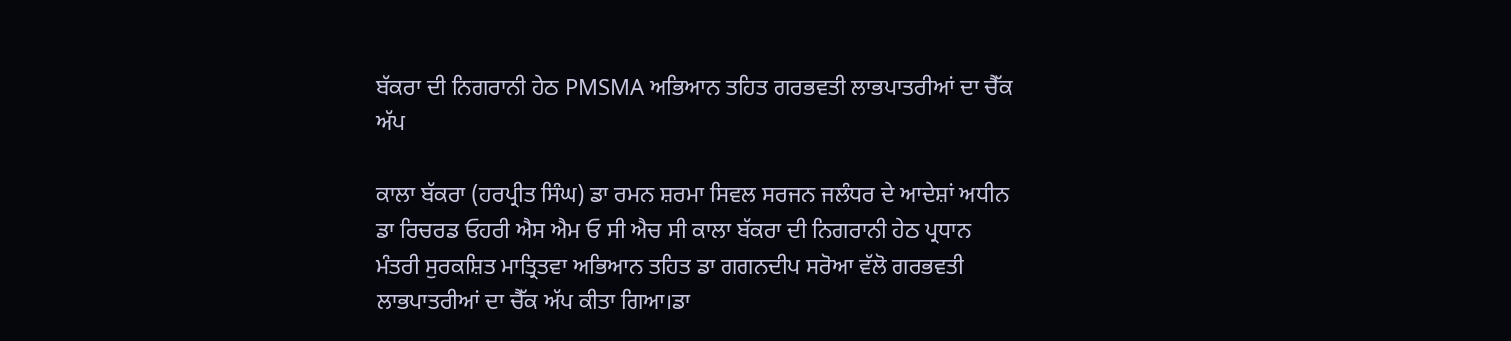ਬੱਕਰਾ ਦੀ ਨਿਗਰਾਨੀ ਹੇਠ PMSMA ਅਭਿਆਨ ਤਹਿਤ ਗਰਭਵਤੀ ਲਾਭਪਾਤਰੀਆਂ ਦਾ ਚੈੱਕ ਅੱਪ

ਕਾਲਾ ਬੱਕਰਾ (ਹਰਪ੍ਰੀਤ ਸਿੰਘ) ਡਾ ਰਮਨ ਸ਼ਰਮਾ ਸਿਵਲ ਸਰਜਨ ਜਲੰਧਰ ਦੇ ਆਦੇਸ਼ਾਂ ਅਧੀਨ ਡਾ ਰਿਚਰਡ ਓਹਰੀ ਐਸ ਐਮ ਓ ਸੀ ਐਚ ਸੀ ਕਾਲਾ ਬੱਕਰਾ ਦੀ ਨਿਗਰਾਨੀ ਹੇਠ ਪ੍ਰਧਾਨ ਮੰਤਰੀ ਸੁਰਕਸ਼ਿਤ ਮਾਤ੍ਰਿਤਵਾ ਅਭਿਆਨ ਤਹਿਤ ਡਾ ਗਗਨਦੀਪ ਸਰੋਆ ਵੱਲੋ ਗਰਭਵਤੀ ਲਾਭਪਾਤਰੀਆਂ ਦਾ ਚੈੱਕ ਅੱਪ ਕੀਤਾ ਗਿਆ।ਡਾ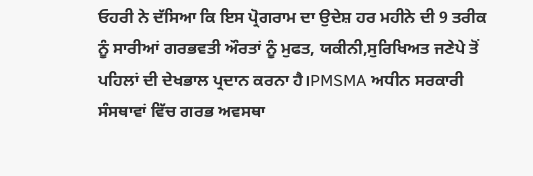ਓਹਰੀ ਨੇ ਦੱਸਿਆ ਕਿ ਇਸ ਪ੍ਰੋਗਰਾਮ ਦਾ ਉਦੇਸ਼ ਹਰ ਮਹੀਨੇ ਦੀ 9 ਤਰੀਕ ਨੂੰ ਸਾਰੀਆਂ ਗਰਭਵਤੀ ਔਰਤਾਂ ਨੂੰ ਮੁਫਤ, ਯਕੀਨੀ,ਸੁਰਿਖਿਅਤ ਜਣੇਪੇ ਤੋਂ ਪਹਿਲਾਂ ਦੀ ਦੇਖਭਾਲ ਪ੍ਰਦਾਨ ਕਰਨਾ ਹੈ।PMSMA ਅਧੀਨ ਸਰਕਾਰੀ ਸੰਸਥਾਵਾਂ ਵਿੱਚ ਗਰਭ ਅਵਸਥਾ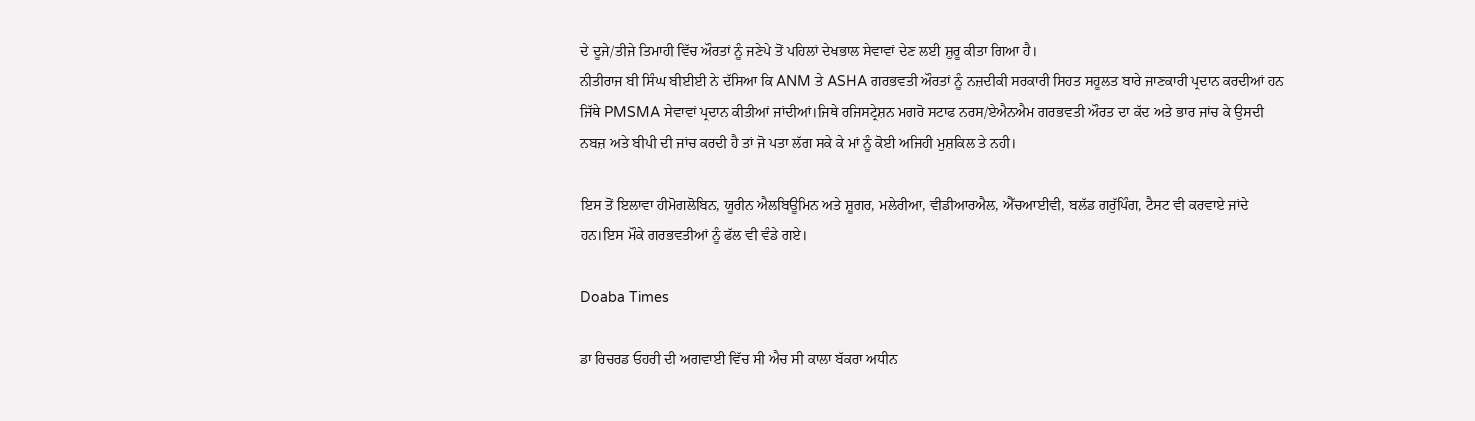ਦੇ ਦੂਜੇ/ਤੀਜੇ ਤਿਮਾਹੀ ਵਿੱਚ ਔਰਤਾਂ ਨੂੰ ਜਣੇਪੇ ਤੋਂ ਪਹਿਲਾਂ ਦੇਖਭਾਲ ਸੇਵਾਵਾਂ ਦੇਣ ਲਈ ਸ਼ੁਰੂ ਕੀਤਾ ਗਿਆ ਹੈ।
ਨੀਤੀਰਾਜ ਬੀ ਸਿੰਘ ਬੀਈਈ ਨੇ ਦੱਸਿਆ ਕਿ ANM ਤੇ ASHA ਗਰਭਵਤੀ ਔਰਤਾਂ ਨੂੰ ਨਜ਼ਦੀਕੀ ਸਰਕਾਰੀ ਸਿਹਤ ਸਹੂਲਤ ਬਾਰੇ ਜਾਣਕਾਰੀ ਪ੍ਰਦਾਨ ਕਰਦੀਆਂ ਹਨ ਜਿੱਥੇ PMSMA ਸੇਵਾਵਾਂ ਪ੍ਰਦਾਨ ਕੀਤੀਆਂ ਜਾਂਦੀਆਂ।ਜਿਥੇ ਰਜਿਸਟ੍ਰੇਸ਼ਨ ਮਗਰੋ ਸਟਾਫ ਨਰਸ/ਏਐਨਐਮ ਗਰਭਵਤੀ ਔਰਤ ਦਾ ਕੱਦ ਅਤੇ ਭਾਰ ਜਾਂਚ ਕੇ ਉਸਦੀ ਨਬਜ਼ ਅਤੇ ਬੀਪੀ ਦੀ ਜਾਂਚ ਕਰਦੀ ਹੈ ਤਾਂ ਜੋ ਪਤਾ ਲੱਗ ਸਕੇ ਕੇ ਮਾਂ ਨੂੰ ਕੋਈ ਅਜਿਹੀ ਮੁਸ਼ਕਿਲ ਤੇ ਨਹੀ।

ਇਸ ਤੋਂ ਇਲਾਵਾ ਹੀਮੋਗਲੋਬਿਨ, ਯੂਰੀਨ ਐਲਬਿਊਮਿਨ ਅਤੇ ਸ਼ੂਗਰ, ਮਲੇਰੀਆ, ਵੀਡੀਆਰਐਲ, ਐੱਚਆਈਵੀ, ਬਲੱਡ ਗਰੁੱਪਿੰਗ, ਟੈਸਟ ਵੀ ਕਰਵਾਏ ਜਾਂਦੇ ਹਨ।ਇਸ ਮੌਕੇ ਗਰਭਵਤੀਆਂ ਨੂੰ ਫੱਲ ਵੀ ਵੰਡੇ ਗਏ।

Doaba Times

ਡਾ ਰਿਚਰਡ ਓਹਰੀ ਦੀ ਅਗਵਾਈ ਵਿੱਚ ਸੀ ਐਚ ਸੀ ਕਾਲਾ ਬੱਕਰਾ ਅਧੀਨ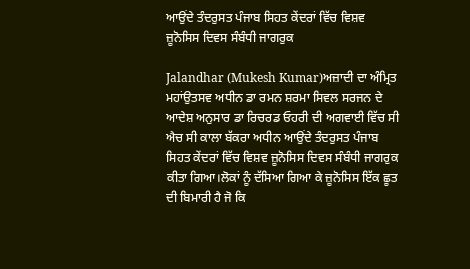ਆਉਂਦੇ ਤੰਦਰੁਸਤ ਪੰਜਾਬ ਸਿਹਤ ਕੇਂਦਰਾਂ ਵਿੱਚ ਵਿਸ਼ਵ ਜ਼ੂਨੋਸਿਸ ਦਿਵਸ ਸੰਬੰਧੀ ਜਾਗਰੁਕ

Jalandhar (Mukesh Kumar)ਅਜ਼ਾਦੀ ਦਾ ਅੰਮ੍ਰਿਤ ਮਹਾਂਉਤਸਵ ਅਧੀਨ ਡਾ ਰਮਨ ਸ਼ਰਮਾ ਸਿਵਲ ਸਰਜਨ ਦੇ ਆਦੇਸ਼ ਅਨੁਸਾਰ ਡਾ ਰਿਚਰਡ ਓਹਰੀ ਦੀ ਅਗਵਾਈ ਵਿੱਚ ਸੀ ਐਚ ਸੀ ਕਾਲਾ ਬੱਕਰਾ ਅਧੀਨ ਆਉਂਦੇ ਤੰਦਰੁਸਤ ਪੰਜਾਬ ਸਿਹਤ ਕੇਂਦਰਾਂ ਵਿੱਚ ਵਿਸ਼ਵ ਜ਼ੂਨੋਸਿਸ ਦਿਵਸ ਸੰਬੰਧੀ ਜਾਗਰੁਕ ਕੀਤਾ ਗਿਆ।ਲੋਕਾਂ ਨੂੰ ਦੱਸਿਆ ਗਿਆ ਕੇ ਜ਼ੂਨੋਸਿਸ ਇੱਕ ਛੂਤ ਦੀ ਬਿਮਾਰੀ ਹੈ ਜੋ ਕਿ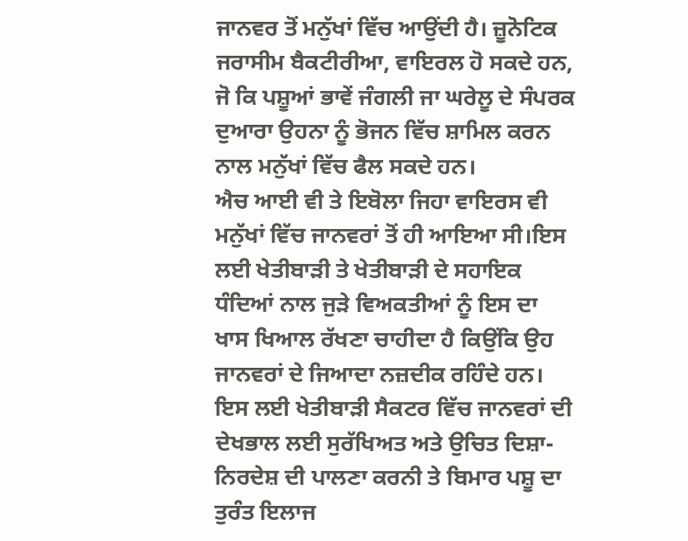ਜਾਨਵਰ ਤੋਂ ਮਨੁੱਖਾਂ ਵਿੱਚ ਆਉਂਦੀ ਹੈ। ਜ਼ੂਨੋਟਿਕ ਜਰਾਸੀਮ ਬੈਕਟੀਰੀਆ, ਵਾਇਰਲ ਹੋ ਸਕਦੇ ਹਨ, ਜੋ ਕਿ ਪਸ਼ੂਆਂ ਭਾਵੇਂ ਜੰਗਲੀ ਜਾ ਘਰੇਲੂ ਦੇ ਸੰਪਰਕ ਦੁਆਰਾ ਉਹਨਾ ਨੂੰ ਭੋਜਨ ਵਿੱਚ ਸ਼ਾਮਿਲ ਕਰਨ ਨਾਲ ਮਨੁੱਖਾਂ ਵਿੱਚ ਫੈਲ ਸਕਦੇ ਹਨ।
ਐਚ ਆਈ ਵੀ ਤੇ ਇਬੋਲਾ ਜਿਹਾ ਵਾਇਰਸ ਵੀ ਮਨੁੱਖਾਂ ਵਿੱਚ ਜਾਨਵਰਾਂ ਤੋਂ ਹੀ ਆਇਆ ਸੀ।ਇਸ ਲਈ ਖੇਤੀਬਾੜੀ ਤੇ ਖੇਤੀਬਾੜੀ ਦੇ ਸਹਾਇਕ ਧੰਦਿਆਂ ਨਾਲ ਜੁੜੇ ਵਿਅਕਤੀਆਂ ਨੂੰ ਇਸ ਦਾ ਖਾਸ ਖਿਆਲ ਰੱਖਣਾ ਚਾਹੀਦਾ ਹੈ ਕਿਉਂਕਿ ਉਹ ਜਾਨਵਰਾਂ ਦੇ ਜਿਆਦਾ ਨਜ਼ਦੀਕ ਰਹਿੰਦੇ ਹਨ।
ਇਸ ਲਈ ਖੇਤੀਬਾੜੀ ਸੈਕਟਰ ਵਿੱਚ ਜਾਨਵਰਾਂ ਦੀ ਦੇਖਭਾਲ ਲਈ ਸੁਰੱਖਿਅਤ ਅਤੇ ਉਚਿਤ ਦਿਸ਼ਾ-ਨਿਰਦੇਸ਼ ਦੀ ਪਾਲਣਾ ਕਰਨੀ ਤੇ ਬਿਮਾਰ ਪਸ਼ੂ ਦਾ ਤੁਰੰਤ ਇਲਾਜ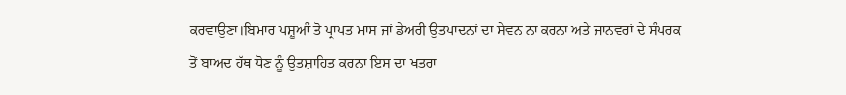ਕਰਵਾਉਣਾ।ਬਿਮਾਰ ਪਸ਼ੂਆੰ ਤੋ ਪ੍ਰਾਪਤ ਮਾਸ ਜਾਂ ਡੇਅਰੀ ਉਤਪਾਦਨਾਂ ਦਾ ਸੇਵਨ ਨਾ ਕਰਨਾ ਅਤੇ ਜਾਨਵਰਾਂ ਦੇ ਸੰਪਰਕ ਤੋਂ ਬਾਅਦ ਹੱਥ ਧੋਣ ਨੂੰ ਉਤਸ਼ਾਹਿਤ ਕਰਨਾ ਇਸ ਦਾ ਖਤਰਾ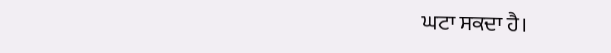ਘਟਾ ਸਕਦਾ ਹੈ।